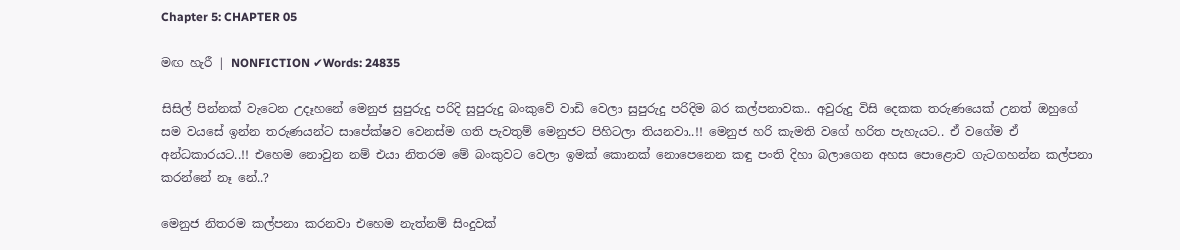Chapter 5: CHAPTER 05

මඟ හැරී | NONFICTION ✔Words: 24835

සිසිල් පින්නක් වැටෙන උදෑහනේ මෙනුජ සුපුරුදු පරිදි සුපුරුදු බංකුවේ වාඩි වෙලා සුපුරුදු පරිදිම බර කල්පනාවක.. අවුරුදු විසි දෙකක තරුණයෙක් උනත් ඔහුගේ සම වයසේ ඉන්න තරුණයන්ට සාපේක්ෂව වෙනස්ම ගති පැවතුම් මෙනුජට පිහිටලා තියනවා..!! මෙනුජ හරි කැමති වගේ හරිත පැහැයට.. ඒ වගේම ඒ අන්ධකාරයට..!! එහෙම නොවුන නම් එයා නිතරම මේ බංකුවට වෙලා ඉමක් කොනක් නොපෙනෙන කඳු පංති දිහා බලාගෙන අහස පොළොව ගැටගහන්න කල්පනා කරන්නේ නෑ නේ..?

මෙනුජ නිතරම කල්පනා කරනවා එහෙම නැත්නම් සිංදුවක්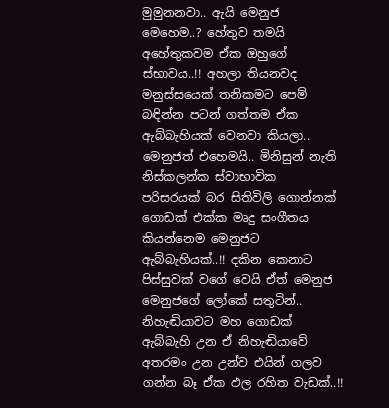මුමුනනවා.. ඇයි මෙනුජ මෙහෙම..? හේතුව තමයි අහේතුකවම ඒක ඔහුගේ ස්භාවය..!! අහලා තියනවද මනුස්සයෙක් තනිකමට පෙම් බඳින්න පටන් ගත්තම ඒක ඇබ්බැහියක් වෙනවා කියලා.. මෙනුජත් එහෙමයි.. මිනිසුන් නැති නිස්කලන්ක ස්වාභාවික  පරිසරයක් බර සිතිවිලි ගොන්නක් ගොඩක් එක්ක මෘදු සංගීතය කියන්නෙම මෙනුජට ඇබ්බැහියක්..!! දකින කෙනාට පිස්සුවක් වගේ වෙයි ඒත් මෙනුජ මෙනුජගේ ලෝකේ සතුටින්.. නිහැඬියාවට මහ ගොඩක් ඇබ්බැහි උන ඒ නිහැඬියාවේ අතරමං උන උන්ව එයින් ගලව ගන්න බෑ ඒක ඵල රහිත වැඩක්..!!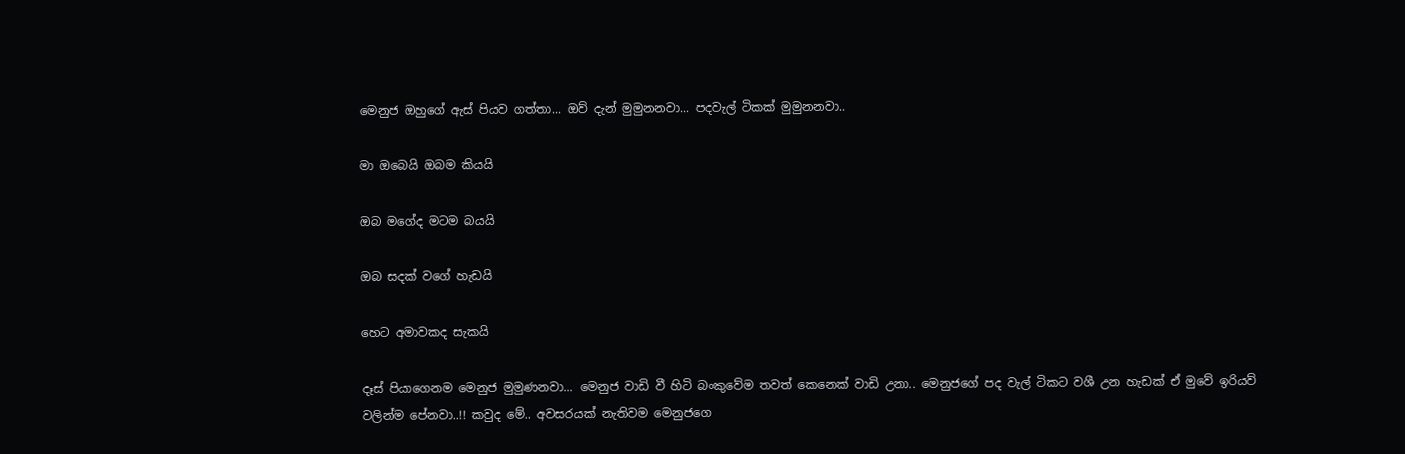මෙනුජ ඔහුගේ ඇස් පියව ගත්තා... ඔව් දැන් මුමුනනවා... පදවැල් ටිකක් මුමුනනවා..

මා ඔබෙයි ඔබම කියයි

ඔබ මගේද මටම බයයි

ඔබ සදක් වගේ හැඩයි

හෙට අමාවකද සැකයි

දෑස් පියාගෙනම මෙනුජ මුමුණනවා... මෙනුජ වාඩි වී හිටි බංකුවේම තවත් කෙනෙක් වාඩි උනා.. මෙනුජගේ පද වැල් ටිකට වශී උන හැඩක් ඒ මුවේ ඉරියව් වලින්ම පේනවා..!! කවුද මේ.. අවසරයක් නැතිවම මෙනුජගෙ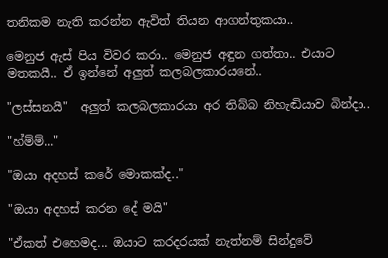තනිකම නැති කරන්න ඇවිත් තියන ආගන්තුකයා..

මෙනුජ ඇස් පිය විවර කරා.. මෙනුජ අඳුන ගත්තා.. එයාට මතකයී.. ඒ ඉන්නේ අලුත් කලබලකාරයනේ..

"ලස්සනයී"  අලුත් කලබලකාරයා අර තිබ්බ නිහැඬියාව බින්දා..

"හ්ම්ම්..."

"ඔයා අදහස් කරේ මොකක්ද.."

"ඔයා අදහස් කරන දේ මයි"

"ඒකත් එහෙමද... ඔයාට කරදරයක් නැත්නම් සින්දුවේ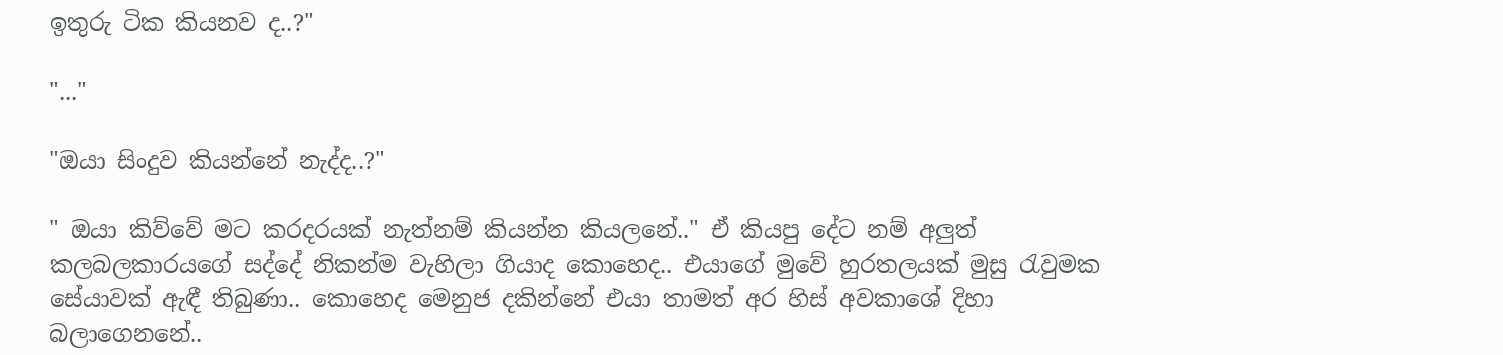ඉතුරු ටික කියනව ද..?"

"..."

"ඔයා සිංදුව කියන්නේ නැද්ද..?"

" ඔයා කිව්වේ මට කරදරයක් නැත්නම් කියන්න කියලනේ.." ඒ කියපු දේට නම් අලුත් කලබලකාරයගේ සද්දේ නිකන්ම වැහිලා ගියාද කොහෙද.. එයාගේ මුවේ හුරතලයක් මුසු රැවුමක සේයාවක් ඇඳී තිබුණා.. කොහෙද මෙනුජ දකින්නේ එයා තාමත් අර හිස් අවකාශේ දිහා බලාගෙනනේ..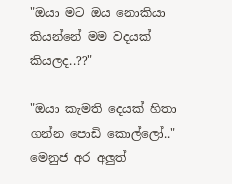"ඔයා මට ඔය නොකියා කියන්නේ මම වදයක් කියලද..??"

"ඔයා කැමති දෙයක් හිතා ගන්න පොඩි කොල්ලෝ.." මෙනුජ අර අලුත්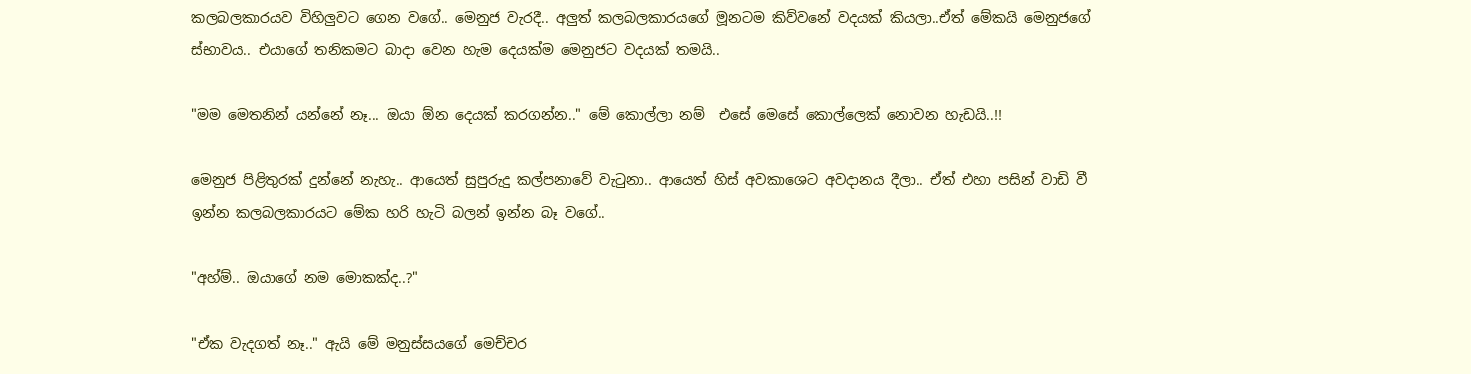කලබලකාරයව විහිලුවට ගෙන වගේ.. මෙනුජ වැරදී.. අලුත් කලබලකාරයගේ මූනටම කිව්වනේ වදයක් කියලා..ඒත් මේකයි මෙනුජගේ ස්භාවය.. එයාගේ තනිකමට බාදා වෙන හැම දෙයක්ම මෙනුජට වදයක් තමයි..

"මම මෙතනින් යන්නේ නෑ... ඔයා ඕන දෙයක් කරගන්න.." මේ කොල්ලා නම්  එසේ මෙසේ කොල්ලෙක් නොවන හැඩයි..!!

මෙනුජ පිළිතුරක් දුන්නේ නැහැ.. ආයෙත් සුපුරුදු කල්පනාවේ වැටුනා.. ආයෙත් හිස් අවකාශෙට අවදානය දීලා.. ඒත් එහා පසින් වාඩි වී ඉන්න කලබලකාරයට මේක හරි හැටි බලන් ඉන්න බෑ වගේ..

"අහ්ම්.. ඔයාගේ නම මොකක්ද..?"

"ඒක වැදගත් නෑ.." ඇයි මේ මනුස්සයගේ මෙච්චර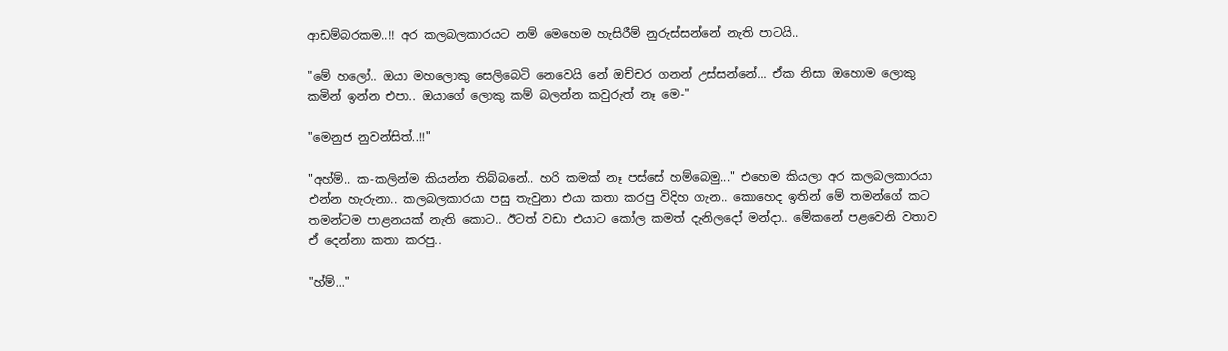ආඩම්බරකම..!! අර කලබලකාරයට නම් මෙහෙම හැසිරීම් නුරුස්සන්නේ නැති පාටයි..

"මේ හලෝ.. ඔයා මහලොකු සෙලිබෙටි නෙවෙයි නේ ඔච්චර ගනන් උස්සන්නේ... ඒක නිසා ඔහොම ලොකු කමින් ඉන්න එපා.. ඔයාගේ ලොකු කම් බලන්න කවුරුත් නෑ මෙ-"

"මෙනුජ නුවන්සිත්..!!"

"අහ්ම්.. ක-කලින්ම කියන්න තිබ්බනේ.. හරි කමක් නෑ පස්සේ හම්බෙමු..." එහෙම කියලා අර කලබලකාරයා එන්න හැරුනා.. කලබලකාරයා පසු තැවුනා එයා කතා කරපු විදිහ ගැන.. කොහෙද ඉතින් මේ තමන්ගේ කට තමන්ටම පාළනයක් නැති කොට.. ඊටත් වඩා එයාට කෝල කමත් දැනිලදෝ මන්දා.. මේකනේ පළවෙනි වතාව ඒ දෙන්නා කතා කරපු..

"හ්ම්..."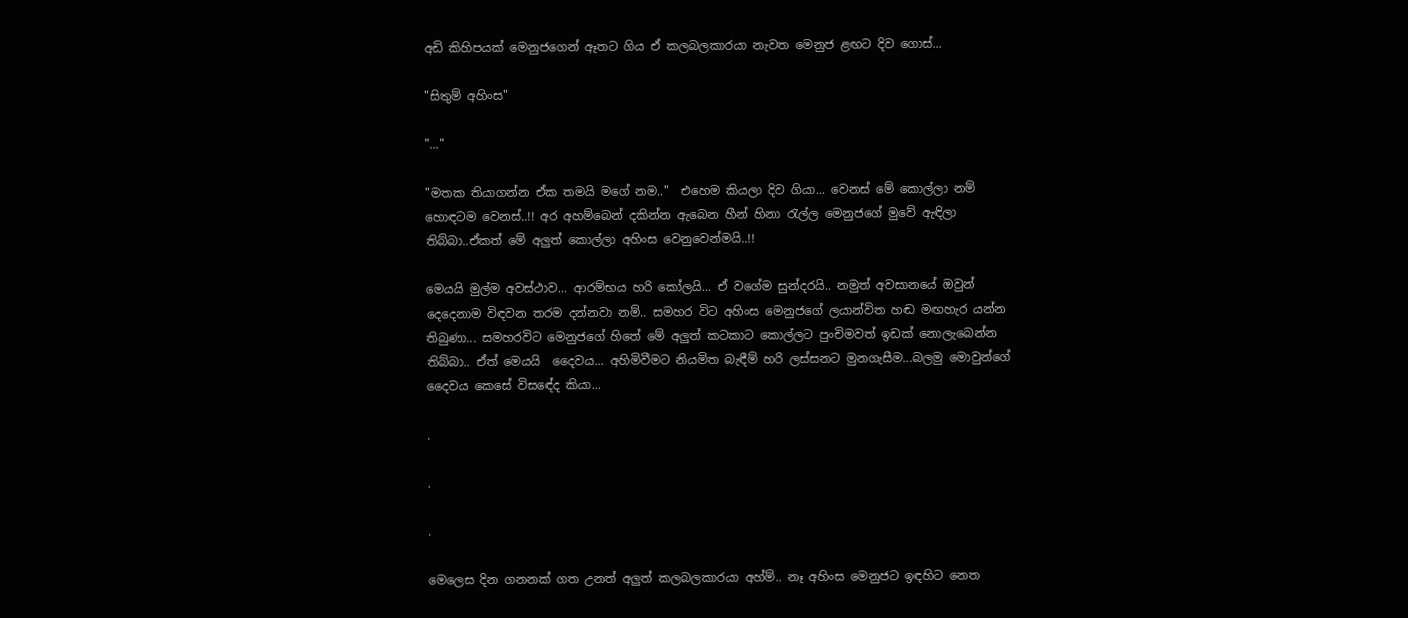අඩි කිහිපයක් මෙනුජගෙන් ඈතට ගිය ඒ කලබලකාරයා නැවත මෙනුජ ළඟට දිව ගොස්...

"සිතුම් අහිංස"

"..."

"මතක තියාගන්න ඒක තමයි මගේ නම.."  එහෙම කියලා දිව ගියා... වෙනස් මේ කොල්ලා නම් හොඳටම වෙනස්..!! අර අහම්බෙන් දකින්න ඇබෙන හීන් හිනා රැල්ල මෙනුජගේ මුවේ ඇඳිලා තිබ්බා..ඒකත් මේ අලුත් කොල්ලා අහිංස වෙනුවෙන්මයි..!!

මෙයයි මුල්ම අවස්ථාව... ආරම්භය හරි කෝලයි... ඒ වගේම සුන්දරයි.. නමුත් අවසානයේ ඔවුන් දෙදෙනාම විඳවන තරම දන්නවා නම්.. සමහර විට අහිංස මෙනුජගේ ලයාන්විත හඬ මඟහැර යන්න තිබුණා... සමහරවිට මෙනුජගේ හිතේ මේ අලුත් කටකාට කොල්ලට පුංචිමවත් ඉඩක් නොලැබෙන්න තිබ්බා.. ඒත් මෙයයි  දෛවය... අහිමිවීමට නියමිත බැඳීම් හරි ලස්සනට මුනගැසීම...බලමු මොවුන්ගේ දෛවය කෙසේ විසඳේද කියා...

.

.

.

මෙලෙස දින ගනනක් ගත උනත් අලුත් කලබලකාරයා අහ්ම්.. නෑ අහිංස මෙනුජට ඉඳහිට නෙත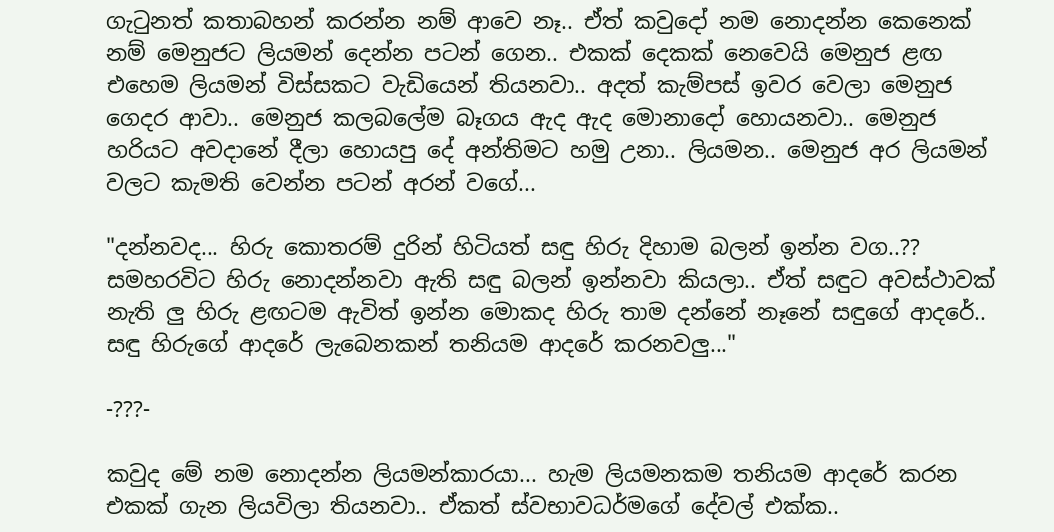ගැටුනත් කතාබහන් කරන්න නම් ආවෙ නෑ.. ඒත් කවුදෝ නම නොදන්න කෙනෙක් නම් මෙනුජට ලියමන් දෙන්න පටන් ගෙන.. එකක් දෙකක් නෙවෙයි මෙනුජ ළඟ එහෙම ලියමන් විස්සකට වැඩියෙන් තියනවා.. අදත් කැම්පස් ඉවර වෙලා මෙනුජ ගෙදර ආවා.. මෙනුජ කලබලේම බෑගය ඇද ඇද මොනාදෝ හොයනවා.. මෙනුජ හරියට අවදානේ දීලා හොයපු දේ අන්තිමට හමු උනා.. ලියමන.. මෙනුජ අර ලියමන් වලට කැමති වෙන්න පටන් අරන් වගේ...

"දන්නවද... හිරු කොතරම් දුරින් හිටියත් සඳු හිරු දිහාම බලන් ඉන්න වග..?? සමහරවිට හිරු නොදන්නවා ඇති සඳු බලන් ඉන්නවා කියලා.. ඒත් සඳුට අවස්ථාවක් නැති ලු හිරු ළඟටම ඇවිත් ඉන්න මොකද හිරු තාම දන්නේ නෑනේ සඳුගේ ආදරේ.. සඳු හිරුගේ ආදරේ ලැබෙනකන් තනියම ආදරේ කරනවලු..."

-???-

කවුද මේ නම නොදන්න ලියමන්කාරයා... හැම ලියමනකම තනියම ආදරේ කරන එකක් ගැන ලියවිලා තියනවා.. ඒකත් ස්වභාවධර්මගේ දේවල් එක්ක..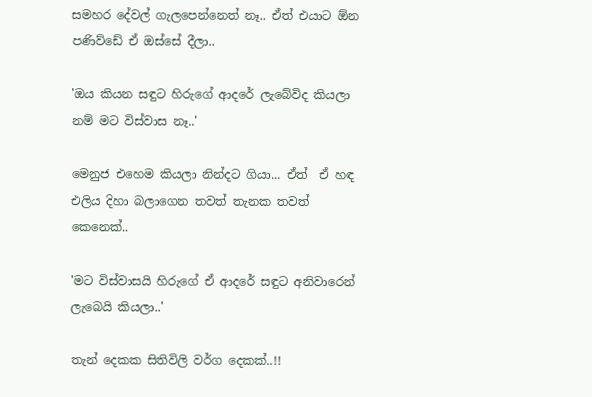සමහර දේවල් ගැලපෙන්නෙත් නෑ.. ඒත් එයාට ඕන පණිව්ඩේ ඒ ඔස්සේ දීලා..

'ඔය කියන සඳුට හිරුගේ ආදරේ ලැබේවිද කියලා නම් මට විස්වාස නෑ..'

මෙනුජ එහෙම කියලා නින්දට ගියා... ඒත්  ඒ හඳ එලිය දිහා බලාගෙන තවත් තැනක තවත් කෙනෙක්..

'මට විස්වාසයි හිරුගේ ඒ ආදරේ සඳුට අනිවාරෙන් ලැබෙයි කියලා..'

තැන් දෙකක සිතිවිලි වර්ග දෙකක්..!!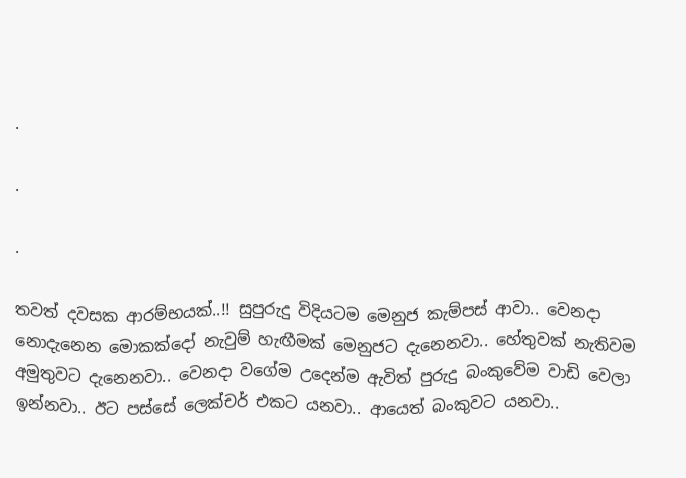.

.

.

තවත් දවසක ආරම්භයක්..!! සුපුරුදු විදියටම මෙනුජ කැම්පස් ආවා.. වෙනදා නොදැනෙන මොකක්දෝ නැවුම් හැඟීමක් මෙනුජට දැනෙනවා.. හේතුවක් නැතිවම අමුතුවට දැනෙනවා.. වෙනදා වගේම උදෙන්ම ඇවිත් පුරුදු බංකුවේම වාඩි වෙලා ඉන්නවා.. ඊට පස්සේ ලෙක්චර් එකට යනවා.. ආයෙත් බංකුවට යනවා..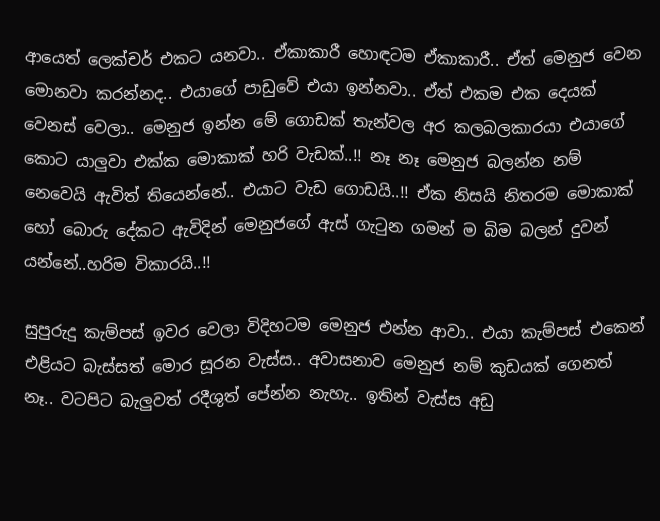ආයෙත් ලෙක්චර් එකට යනවා.. ඒකාකාරී හොඳටම ඒකාකාරී.. ඒත් මෙනුජ වෙන මොනවා කරන්නද.. එයාගේ පාඩුවේ එයා ඉන්නවා.. ඒත් එකම එක දෙයක් වෙනස් වෙලා.. මෙනුජ ඉන්න මේ ගොඩක් තැන්වල අර කලබලකාරයා එයාගේ කොට යාලුවා එක්ක මොකාක් හරි වැඩක්..!! නෑ නෑ මෙනුජ බලන්න නම් නෙවෙයි ඇවිත් තියෙන්නේ.. එයාට වැඩ ගොඩයි..!! ඒක නිසයි නිතරම මොකාක් හෝ බොරු දේකට ඇවිදින් මෙනුජගේ ඇස් ගැටුන ගමන් ම බිම බලන් දුවන් යන්නේ..හරිම විකාරයි..!!

සුපුරුදු කැම්පස් ඉවර වෙලා විදිහටම මෙනුජ එන්න ආවා.. එයා කැම්පස් එකෙන් එළියට බැස්සත් මොර සූරන වැස්ස.. අවාසනාව මෙනුජ නම් කුඩයක් ගෙනත් නෑ.. වටපිට බැලුවත් රදීශුත් පේන්න නැහැ.. ඉතින් වැස්ස අඩු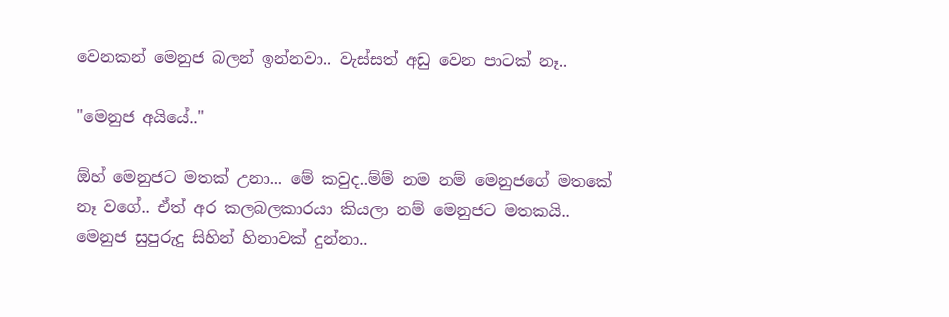වෙනකන් මෙනුජ බලන් ඉන්නවා.. වැස්සත් අඩු වෙන පාටක් නෑ..

"මෙනුජ අයියේ.."

ඕහ් මෙනුජට මතක් උනා... මේ කවුද..ම්ම් නම නම් මෙනුජගේ මතකේ නෑ වගේ.. ඒත් අර කලබලකාරයා කියලා නම් මෙනුජට මතකයි.. මෙනුජ සුපුරුදු සිහින් හිනාවක් දුන්නා..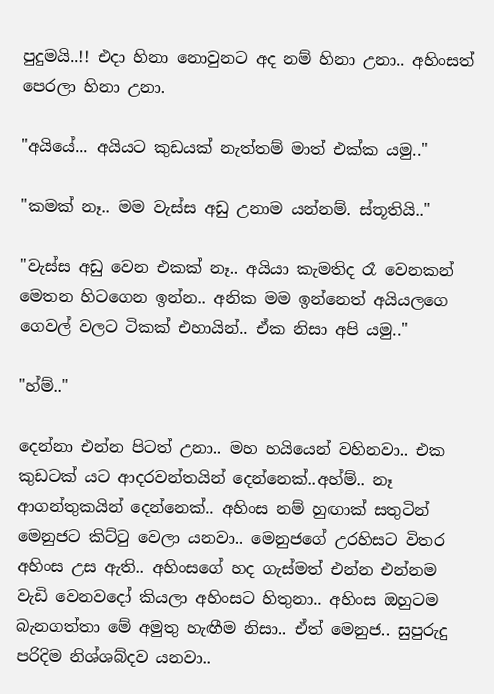පුදුමයි..!! එදා හිනා නොවුනට අද නම් හිනා උනා.. අහිංසත් පෙරලා හිනා උනා.

"අයියේ... අයියට කුඩයක් නැත්තම් මාත් එක්ක යමු.."

"කමක් නෑ.. මම වැස්ස අඩු උනාම යන්නම්. ස්තූතියි.."

"වැස්ස අඩු වෙන එකක් නෑ.. අයියා කැමතිද රෑ වෙනකන් මෙතන හිටගෙන ඉන්න.. අනික මම ඉන්නෙත් අයියලගෙ ගෙවල් වලට ටිකක් එහායින්.. ඒක නිසා අපි යමු.."

"හ්ම්.."

දෙන්නා එන්න පිටත් උනා.. මහ හයියෙන් වහිනවා.. එක කුඩටක් යට ආදරවන්තයින් දෙන්නෙක්..අහ්ම්.. නෑ ආගන්තුකයින් දෙන්නෙක්.. අහිංස නම් හුඟාක් සතුටින් මෙනුජට කිට්ටු වෙලා යනවා.. මෙනුජගේ උරහිසට විතර අහිංස උස ඇති.. අහිංසගේ හද ගැස්මත් එන්න එන්නම වැඩි වෙනවදෝ කියලා අහිංසට හිතුනා.. අහිංස ඔහුටම බැනගත්තා මේ අමුතු හැඟීම නිසා.. ඒත් මෙනුජ.. සුපුරුදු පරිදිම නිශ්ශබ්දව යනවා..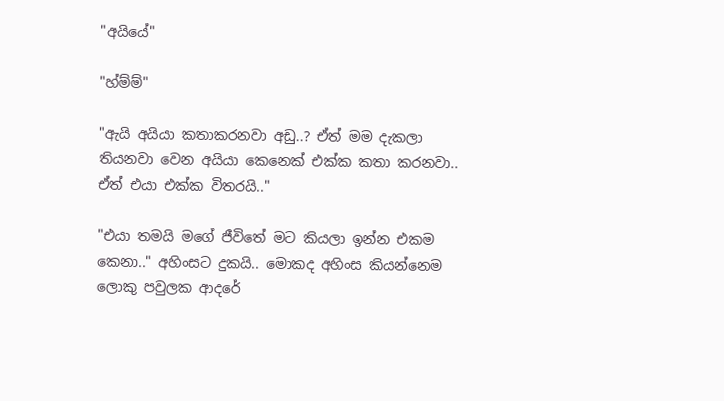"අයියේ"

"හ්ම්ම්"

"ඇයි අයියා කතාකරනවා අඩු..? ඒත් මම දැකලා තියනවා වෙන අයියා කෙනෙක් එක්ක කතා කරනවා.. ඒත් එයා එක්ක විතරයි.."

"එයා තමයි මගේ ජීවිතේ මට කියලා ඉන්න එකම කෙනා.." අහිංසට දුකයි.. මොකද අහිංස කියන්නෙම ලොකු පවුලක ආදරේ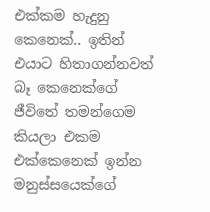එක්කම හැදුනු කෙනෙක්.. ඉතින් එයාට හිතාගන්නවත් බෑ කෙනෙක්ගේ ජීවිතේ තමන්ගෙම කියලා එකම එක්කෙනෙක් ඉන්න මනුස්සයෙක්ගේ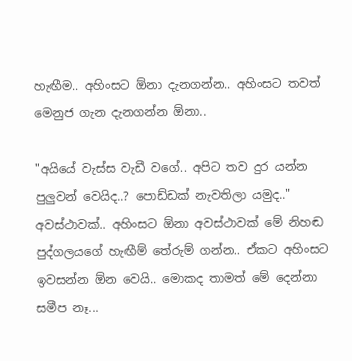හැඟීම.. අහිංසට ඕනා දැනගන්න.. අහිංසට තවත් මෙනුජ ගැන දැනගන්න ඕනා..

"අයියේ වැස්ස වැඩී වගේ.. අපිට තව දුර යන්න පුලුවන් වෙයිද..? පොඩ්ඩක් නැවතිලා යමුද.." අවස්ථාවක්.. අහිංසට ඕනා අවස්ථාවක් මේ නිහඬ පුද්ගලයගේ හැඟීම් තේරුම් ගන්න.. ඒකට අහිංසට ඉවසන්න ඕන වෙයි.. මොකද තාමත් මේ දෙන්නා සමීප නෑ...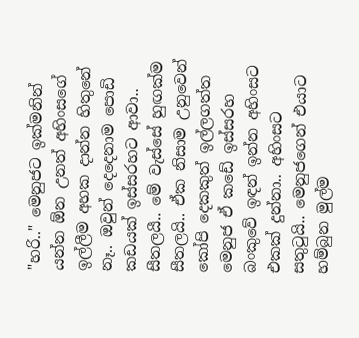"හරි.." මෙනුජට ඉක්මනින් යන්න ඕන උනත් අහිංසගේ ඉල්ලීම අහක දාන්න හිතුනේ නෑ.. ඔවුන් දෙදෙනාම පොඩි කඩයක් ඉස්සරහට ආවා.. සීතලයී.. මේ වැස්සේ හුඟක්ම සීතලයි.. ඒක නිසාම උනුවෙන් කෝපි දෙකකුත් ඉල්ලගත්ත මෙනුජ ඒ කඩේ ඉස්සරහ බංකුවේ ඉඳන් ඉන්න අහිංසට එකක් දුන්නා.. අහිංසට සතුටුයි.. මෙනුජගෙන් එයාට හම්බුන මුල්ම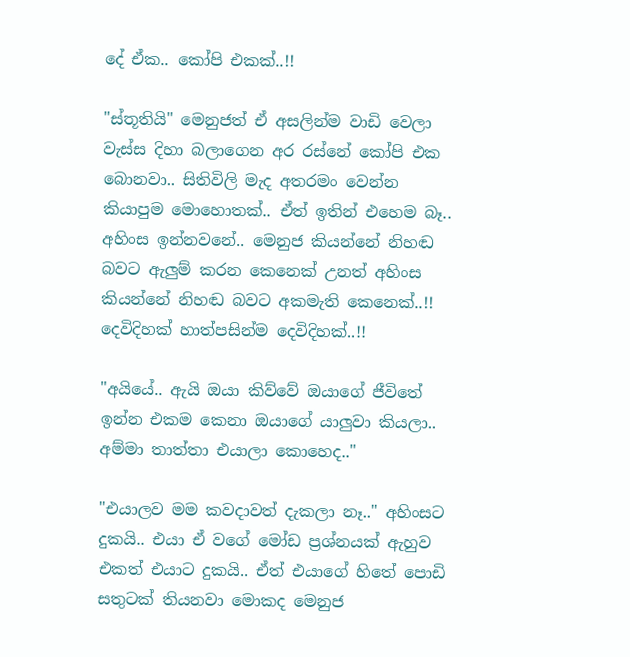දේ ඒක.. කෝපි එකක්..!!

"ස්තූතියි" මෙනුජත් ඒ අසලින්ම වාඩි වෙලා වැස්ස දිහා බලාගෙන අර රස්නේ කෝපි එක බොනවා.. සිතිවිලි මැද අතරමං වෙන්න කියාපුම මොහොතක්.. ඒත් ඉතින් එහෙම බෑ.. අහිංස ඉන්නවනේ.. මෙනුජ කියන්නේ නිහඬ බවට ඇලුම් කරන කෙනෙක් උනත් අහිංස කියන්නේ නිහඬ බවට අකමැති කෙනෙක්..!! දෙවිදිහක් හාත්පසින්ම දෙවිදිහක්..!!

"අයියේ.. ඇයි ඔයා කිව්වේ ඔයාගේ ජීවිතේ ඉන්න එකම කෙනා ඔයාගේ යාලුවා කියලා.. අම්මා තාත්තා එයාලා කොහෙද.."

"එයාලව මම කවදාවත් දැකලා නෑ.." අහිංසට දුකයි.. එයා ඒ වගේ මෝඩ ප්‍රශ්නයක් ඇහුව එකත් එයාට දුකයි.. ඒත් එයාගේ හිතේ පොඩි සතුටක් තියනවා මොකද මෙනුජ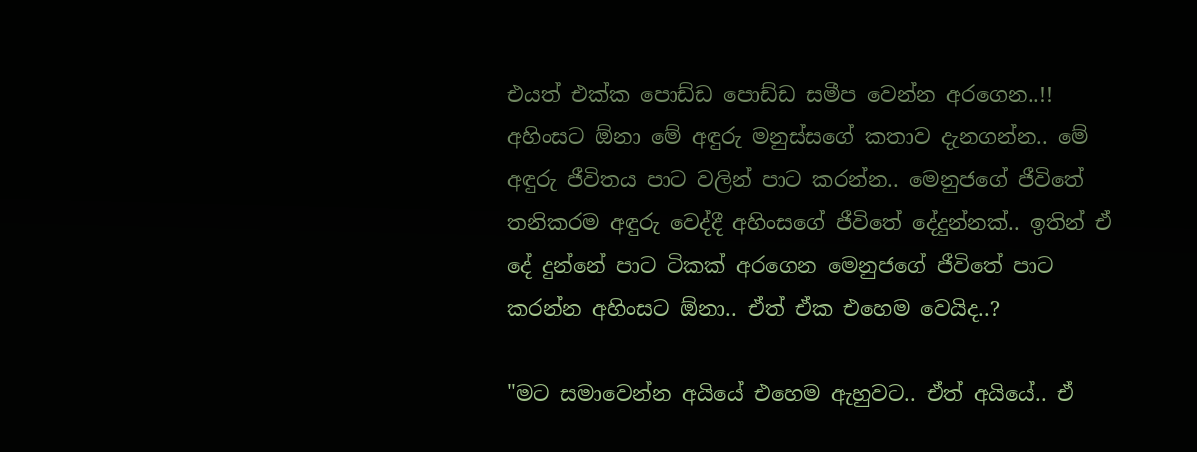එයත් එක්ක පොඩ්ඩ පොඩ්ඩ සමීප වෙන්න අරගෙන..!! අහිංසට ඕනා මේ අඳුරු මනුස්සගේ කතාව දැනගන්න.. මේ අඳුරු ජීවිතය පාට වලින් පාට කරන්න.. මෙනුජගේ ජීවිතේ තනිකරම අඳුරු වෙද්දී අහිංසගේ ජීවිතේ දේදුන්නක්.. ඉතින් ඒ දේ දුන්නේ පාට ටිකක් අරගෙන මෙනුජගේ ජීවිතේ පාට කරන්න අහිංසට ඕනා.. ඒත් ඒක එහෙම වෙයිද..?

"මට සමාවෙන්න අයියේ එහෙම ඇහුවට.. ඒත් අයියේ.. ඒ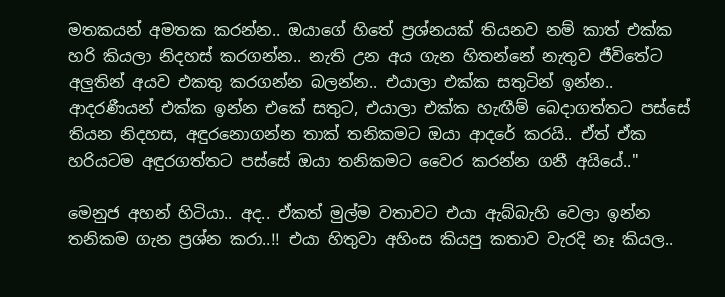මතකයන් අමතක කරන්න.. ඔයාගේ හිතේ ප්‍රශ්නයක් තියනව නම් කාත් එක්ක හරි කියලා නිදහස් කරගන්න.. නැති උන අය ගැන හිතන්නේ නැතුව ජීවිතේට අලුතින් අයව එකතු කරගන්න බලන්න.. එයාලා එක්ක සතුටින් ඉන්න.. ආදරණීයන් එක්ක ඉන්න එකේ සතුට, එයාලා එක්ක හැඟීම් බෙදාගත්තට පස්සේ තියන නිදහස, අඳුරනොගන්න තාක් තනිකමට ඔයා ආදරේ කරයි.. ඒත් ඒක හරියටම අඳුරගත්තට පස්සේ ඔයා තනිකමට වෛර කරන්න ගනී අයියේ.."

මෙනුජ අහන් හිටියා.. අද.. ඒකත් මුල්ම වතාවට එයා ඇබ්බැහි වෙලා ඉන්න තනිකම ගැන ප්‍රශ්න කරා..!! එයා හිතුවා අහිංස කියපු කතාව වැරදි නෑ කියල..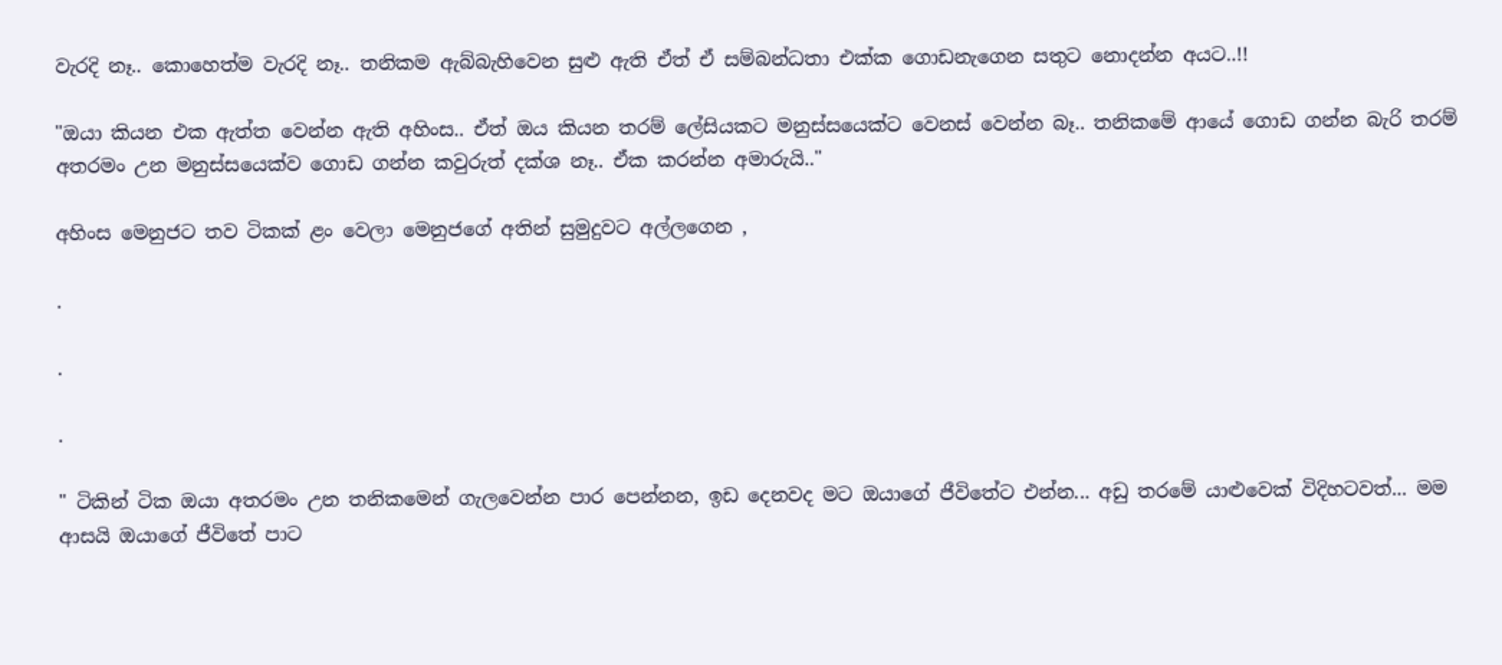වැරදි නෑ.. කොහෙත්ම වැරදි නෑ.. තනිකම ඇබ්බැහිවෙන සුළු ඇති ඒත් ඒ සම්බන්ධතා එක්ක ගොඩනැගෙන සතුට නොදන්න අයට..!!

"ඔයා කියන එක ඇත්ත වෙන්න ඇති අහිංස.. ඒත් ඔය කියන තරම් ලේසියකට මනුස්සයෙක්ට වෙනස් වෙන්න බෑ.. තනිකමේ ආයේ ගොඩ ගන්න බැරි තරම් අතරමං උන මනුස්සයෙක්ව ගොඩ ගන්න කවුරුත් දක්ශ නෑ.. ඒක කරන්න අමාරුයි.."

අහිංස මෙනුජට තව ටිකක් ළං වෙලා මෙනුජගේ අතින් සුමුදුවට අල්ලගෙන ,

.

.

.

" ටිකින් ටික ඔයා අතරමං උන තනිකමෙන් ගැලවෙන්න පාර පෙන්නන, ඉඩ දෙනවද මට ඔයාගේ ජීවිතේට එන්න... අඩු තරමේ යාළුවෙක් විදිහටවත්... මම ආසයි ඔයාගේ ජීවිතේ පාට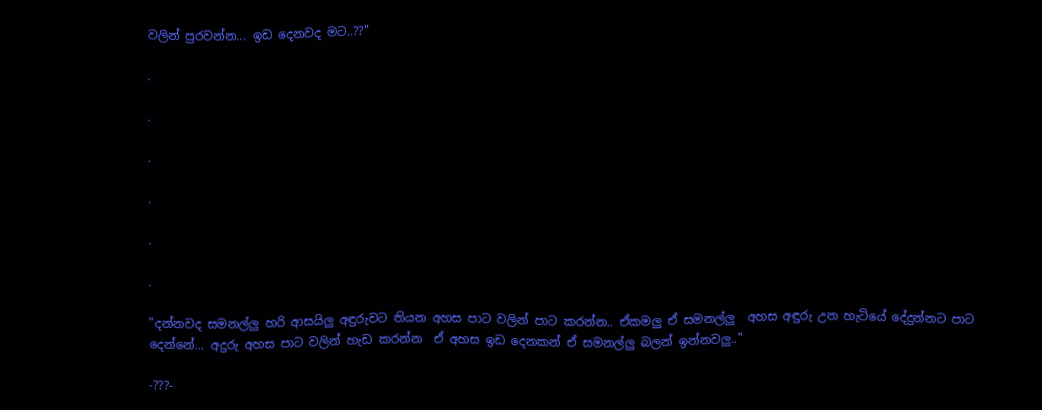වලින් පුරවන්න... ඉඩ දෙනවද මට..??"

.

.

.

.

.

.

"දන්නවද සමනල්ලු හරි ආසයිලු අඳුරුවට තියන අහස පාට වලින් පාට කරන්න.. ඒකමලු ඒ සමනල්ලු  අහස අඳුරු උන හැටියේ දේදුන්නට පාට දෙන්නේ... අදුරු අහස පාට වලින් හැඩ කරන්න  ඒ අහස ඉඩ දෙනකන් ඒ සමනල්ලු බලන් ඉන්නවලු.."

-???-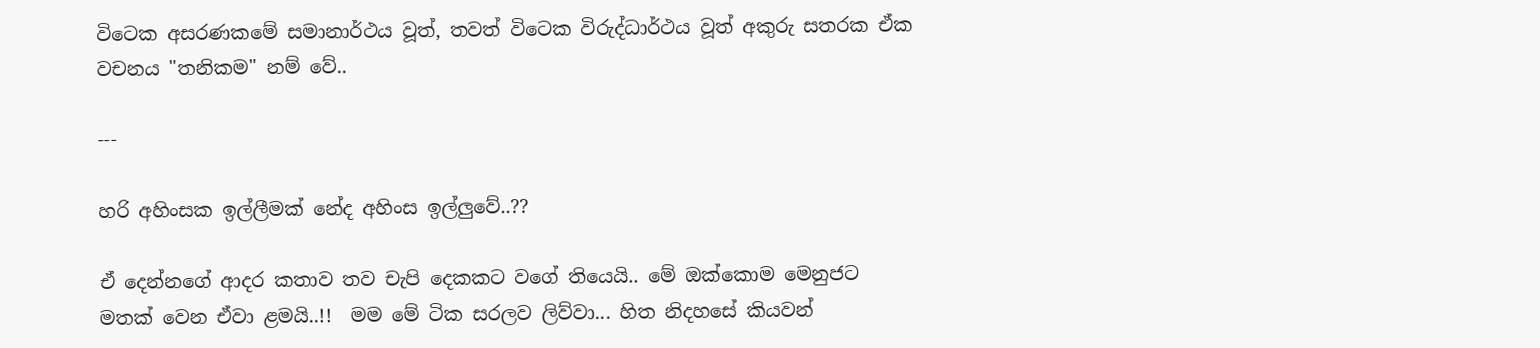විටෙක අසරණකමේ සමානාර්ථය වූත්, තවත් විටෙක විරුද්ධාර්ථය වූත් අකුරු සතරක ඒක වචනය "තනිකම" නම් වේ..

---

හරි අහිංසක ඉල්ලීමක් නේද අහිංස ඉල්ලුවේ..??

ඒ දෙන්නගේ ආදර කතාව තව චැපි දෙකකට වගේ තියෙයි.. මේ ඔක්කොම මෙනුජට මතක් වෙන ඒවා ළමයි..!!  මම මේ ටික සරලව ලිව්වා... හිත නිදහසේ කියවන්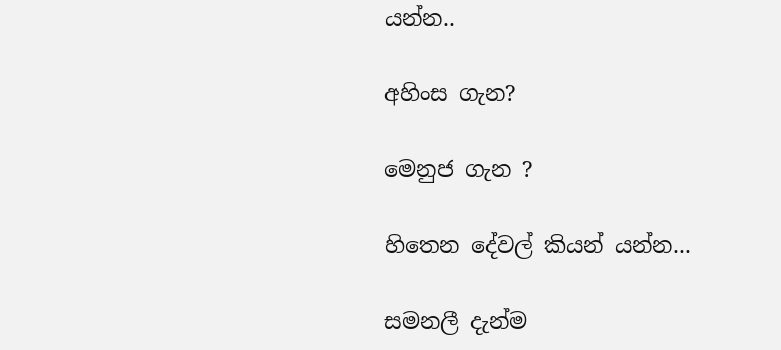යන්න..

අහිංස ගැන?

මෙනුජ ගැන ?

හිතෙන දේවල් කියන් යන්න...

සමනලී දැන්ම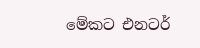මේකට එනටර්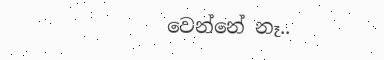වෙන්නේ නෑ..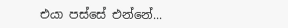එයා පස්සේ එන්නේ...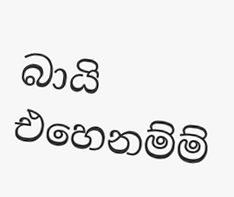බායි එහෙනම්ම්